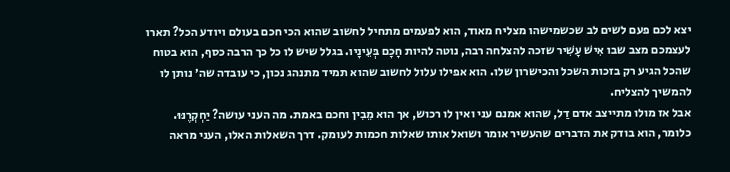יצא לכם פעם לשים לב שכשמישהו מצליח מאוד, הוא לפעמים מתחיל לחשוב שהוא הכי חכם בעולם ויודע הכל? תארו לעצמכם מצב שבו אִישׁ עָשִׁיר שזכה להצלחה רבה, נוטה להיות חָכָם בְּעֵינָיו. בגלל שיש לו כל כך הרבה כסף, הוא בטוח שהכל הגיע רק בזכות השכל והכישרון שלו. הוא אפילו עלול לחשוב שהוא תמיד מתנהג נכון, כי עובדה שה׳ נותן לו להמשיך להצליח.
אבל אז מולו מתייצב אדם דַל, שהוא אמנם עני ואין לו רכוש, אך הוא מֵבִין וחכם באמת. מה העני עושה? יַחְקְרֶנּוּ. כלומר, הוא בודק את הדברים שהעשיר אומר ושואל אותו שאלות חכמות לעומק. דרך השאלות האלו, העני מראה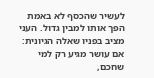לעשיר שהכסף לא באמת הפך אותו למבין גדול. העני מציב בפניו שאלה הגיונית: אם עושר מגיע רק למי שחכם,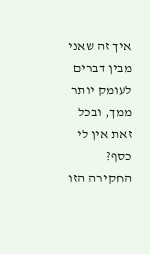איך זה שאני מבין דברים לעומק יותר ממך, ובכל זאת אין לי כסף? החקירה הזו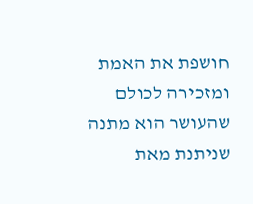חושפת את האמת ומזכירה לכולם שהעושר הוא מתנה שניתנת מאת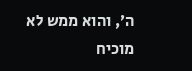ה׳, והוא ממש לא מוכיח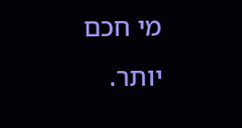מי חכם יותר.